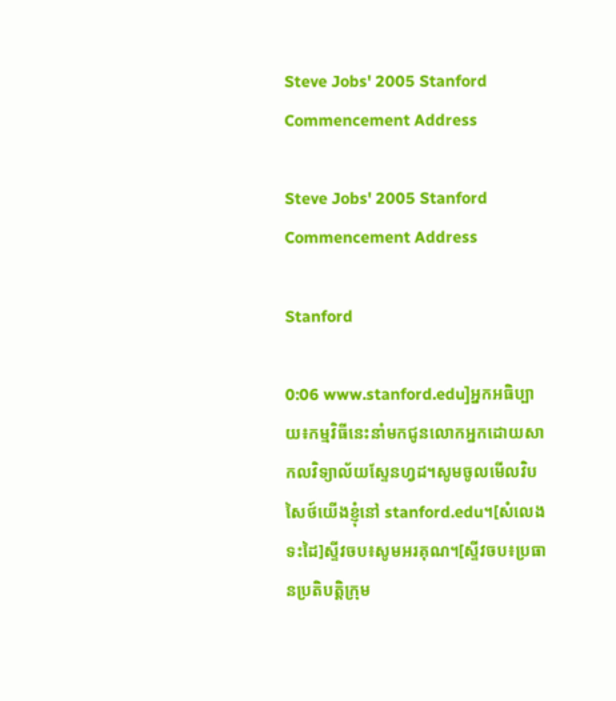Steve Jobs' 2005 Stanford Commencement Address

Steve Jobs' 2005 Stanford Commencement Address

Stanford

0:06 www.stanford.edu]អ្នកអធិប្បាយ៖កម្មវិធីនេះនាំមកជូនលោកអ្នកដោយសាកលវិទ្យាល័យស្ទែនហ្វដ។សូមចូលមើលវិបសៃថ៍យើងខ្ញុំនៅ stanford.edu។[សំលេងទះដៃ]ស្ទីវចប៖សូមអរគុណ។[ស្ទីវចប៖ប្រធានប្រតិបត្តិក្រុម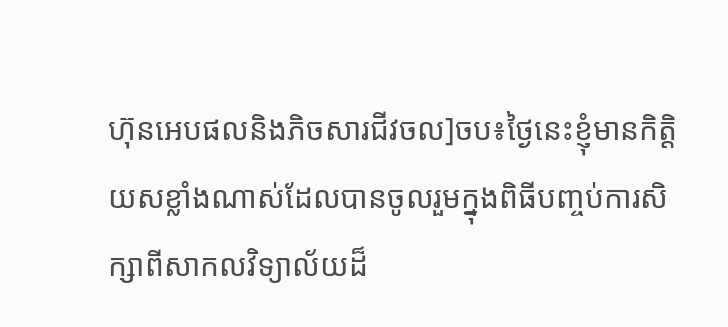ហ៊ុនអេបផលនិងភិចសារជីវចល]ចប៖ថ្ងៃនេះខ្ញុំមានកិត្តិយសខ្លាំងណាស់ដែលបានចូលរួមក្នុងពិធីបញ្ចប់ការសិក្សាពីសាកលវិទ្យាល័យដ៏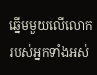ឆ្នើមមួយលើលោករបស់អ្នកទាំងអស់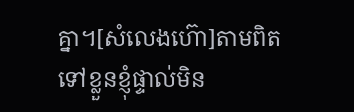គ្នា។[សំលេងហ៊ោ]តាមពិតទៅខ្លួនខ្ញុំផ្ទាល់មិន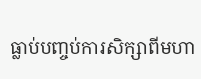ធ្លាប់បញ្ចប់ការសិក្សាពីមហា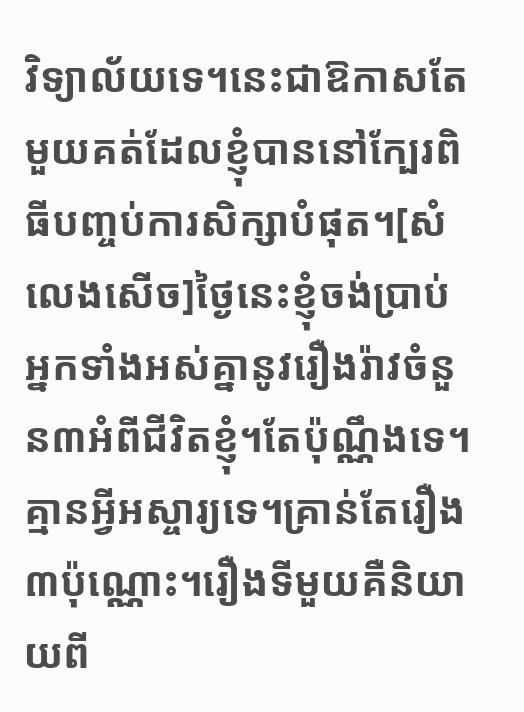វិទ្យាល័យទេ។នេះជាឱកាសតែមួយគត់ដែលខ្ញុំបាននៅក្បែរពិធីបញ្ចប់ការសិក្សាបំផុត។[សំលេងសើច]ថ្ងៃនេះខ្ញុំចង់ប្រាប់អ្នកទាំងអស់គ្នានូវរឿងរ៉ាវចំនួន៣អំពីជីវិតខ្ញុំ។តែប៉ុណ្ណឹងទេ។គ្មានអ្វីអស្ចារ្យទេ។គ្រាន់តែរឿង៣ប៉ុណ្ណោះ។រឿងទីមួយគឺនិយាយពី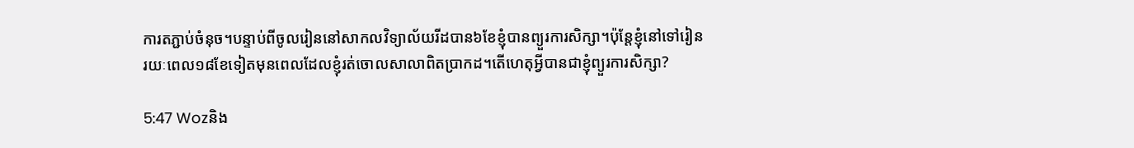ការតភ្ជាប់ចំនុច។បន្ទាប់ពីចូលរៀននៅសាកលវិទ្យាល័យរីដបាន៦ខែខ្ញុំបានព្យួរការសិក្សា។ប៉ុន្តែខ្ញុំនៅទៅរៀនរយៈពេល១៨ខែទៀតមុនពេលដែលខ្ញុំរត់ចោលសាលាពិតប្រាកដ។តើហេតុអ្វីបានជាខ្ញុំព្យួរការសិក្សា?

5:47 Wozនិង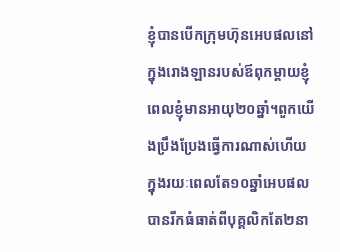ខ្ញុំបានបើកក្រុមហ៊ុនអេបផលនៅក្នុងរោងឡានរបស់ឪពុកម្ដាយខ្ញុំពេលខ្ញុំមានអាយុ២០ឆ្នាំ។ពួកយើងប្រឹងប្រែងធ្វើការណាស់ហើយក្នុងរយៈពេលតែ១០ឆ្នាំអេបផលបានរីកធំធាត់ពីបុគ្គលិកតែ២នា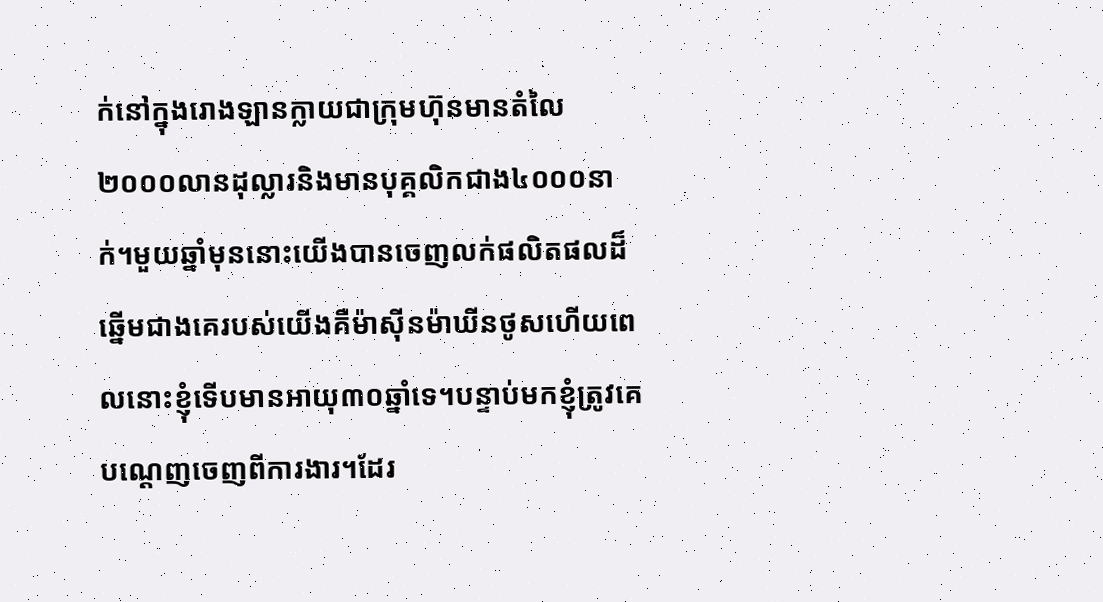ក់នៅក្នុងរោងឡានក្លាយជាក្រុមហ៊ុនមានតំលៃ២០០០លានដុល្លារនិងមានបុគ្គលិកជាង៤០០០នាក់។មួយឆ្នាំមុននោះយើងបានចេញលក់ផលិតផលដ៏ឆ្នើមជាងគេរបស់យើងគឺម៉ាស៊ីនម៉ាឃីនថូសហើយពេលនោះខ្ញុំទើបមានអាយុ៣០ឆ្នាំទេ។បន្ទាប់មកខ្ញុំត្រូវគេបណ្ដេញចេញពីការងារ។ដែរ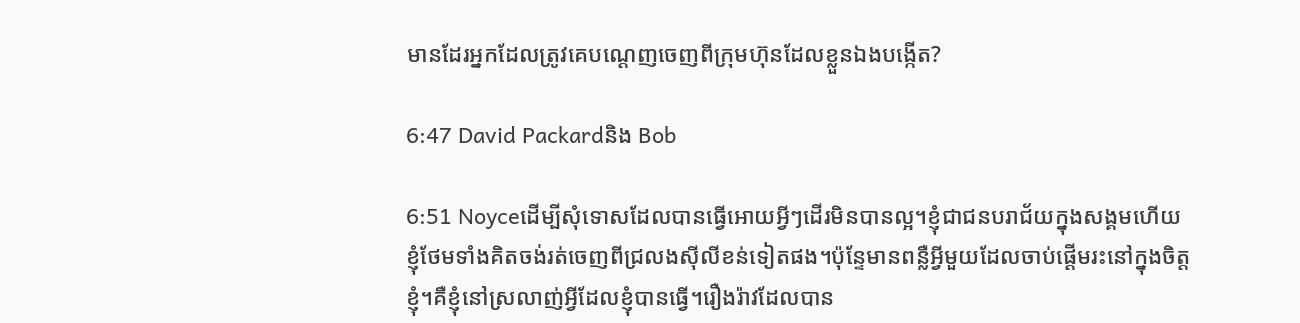មានដែរអ្នកដែលត្រូវគេបណ្ដេញចេញពីក្រុមហ៊ុនដែលខ្លួនឯងបង្កើត?

6:47 David Packardនិង Bob

6:51 Noyceដើម្បីសុំទោសដែលបានធ្វើអោយអ្វីៗដើរមិនបានល្អ។ខ្ញុំជាជនបរាជ័យក្នុងសង្គមហើយខ្ញុំថែមទាំងគិតចង់រត់ចេញពីជ្រលងស៊ីលីខន់ទៀតផង។ប៉ុន្ទែមានពន្លឺអ្វីមួយដែលចាប់ផ្ដើមរះនៅក្នុងចិត្តខ្ញុំ។គឺខ្ញុំនៅស្រលាញ់អ្វីដែលខ្ញុំបានធ្វើ។រឿងរ៉ាវដែលបាន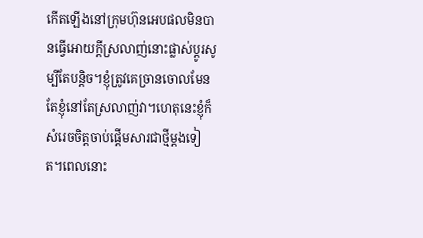កើតឡើងនៅក្រុមហ៊ុនអេបផលមិនបានធ្វើអោយក្ដីស្រលាញ់នោះផ្លាស់ប្ដូរសូម្បីតែបន្តិច។ខ្ញុំត្រូវគេច្រានចោលមែនតែខ្ញុំនៅតែស្រលាញ់វា។ហេតុនេះខ្ញុំក៏សំរេចចិត្តចាប់ផ្ដើមសារជាថ្មីម្ដងទៀត។ពេលនោះ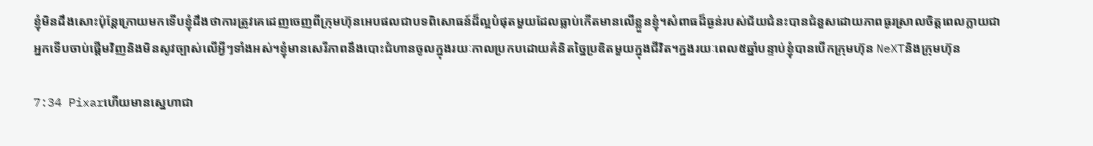ខ្ញុំមិនដឹងសោះប៉ុន្តែក្រោយមកទើបខ្ញុំដឹងថាការត្រូវគេដេញចេញពីក្រុមហ៊ុនអេបផលជាបទពិសោធន៍ដ៏ល្អបំផុតមួយដែលធ្លាប់កើតមានលើខ្លួនខ្ញុំ។សំពាធដ៏ធ្ងន់របស់ជ័យជំនះបានជំនួសដោយភាពធូរស្រាលចិត្តពេលក្លាយជាអ្នកទើបចាប់ផ្ដើមវិញនិងមិនសូវច្បាស់លើអ្វីៗទាំងអស់។ខ្ញុំមានសេរីភាពនឹងបោះជំហានចូលក្នុងរយៈកាលប្រកបដោយគំនិតច្នៃប្រឌិតមួយក្នុងជីវិត។ក្នងរយៈពេល៥ឆ្នាំបន្ទាប់ខ្ញុំបានបើកក្រុមហ៊ុន NeXTនិងក្រុមហ៊ុន

7:34 Pixarហើយមានស្នេហាជា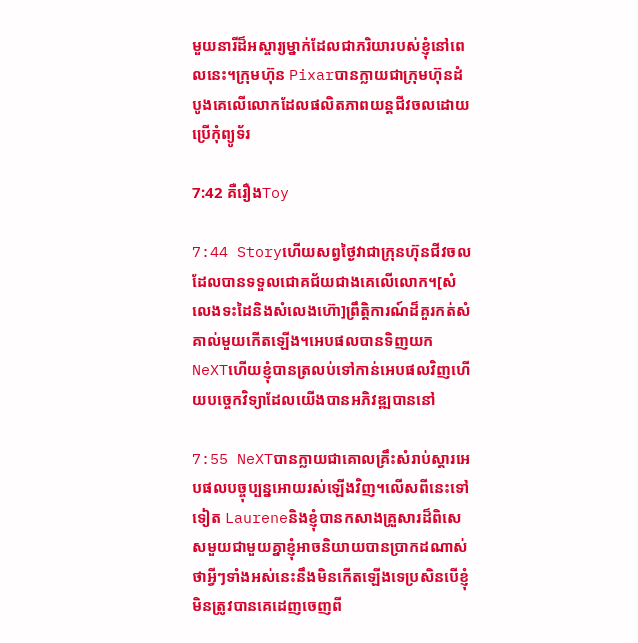មួយនារីដ៏អស្ចារ្យម្នាក់ដែលជាភរិយារបស់ខ្ញុំនៅពេលនេះ។ក្រុមហ៊ុន Pixarបានក្លាយជាក្រុមហ៊ុនដំបូងគេលើលោកដែលផលិតភាពយន្តជីវចលដោយប្រើកុំព្យូទ័រ

7:42 គឺរឿងToy

7:44 Storyហើយសព្វថ្ងៃវាជាក្រុនហ៊ុនជីវចលដែលបានទទួលជោគជ័យជាងគេលើលោក។[សំលេងទះដៃនិងសំលេងហ៊ោ]ព្រឹត្តិការណ៍ដ៏គួរកត់សំគាល់មួយកើតឡើង។អេបផលបានទិញយក NeXTហើយខ្ញុំបានត្រលប់ទៅកាន់អេបផលវិញហើយបច្ចេកវិទ្យាដែលយើងបានអភិវឌ្ឍបាននៅ

7:55 NeXTបានក្លាយជាគោលគ្រឹះសំរាប់ស្ដារអេបផលបច្ចុប្បន្នអោយរស់ឡើងវិញ។លើសពីនេះទៅទៀត Laureneនិងខ្ញុំបានកសាងគ្រួសារដ៏ពិសេសមួយជាមួយគ្នាខ្ញុំអាចនិយាយបានប្រាកដណាស់ថាអ្វីៗទាំងអស់នេះនឹងមិនកើតឡើងទេប្រសិនបើខ្ញុំមិនត្រូវបានគេដេញចេញពី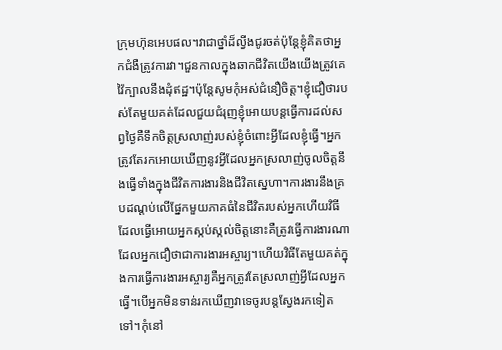ក្រុមហ៊ុនអេបផល។វាជាថ្នាំដ៏ល្វីងជូរចត់ប៉ុន្តែខ្ញុំគិតថាអ្នកជំងឺត្រូវការវា។ជួនកាលក្នុងឆាកជីវិតយើងយើងត្រូវគេវ៉ៃក្បាលនឹងដុំឥដ្ឋ។ប៉ុន្តែសូមកុំអស់ជំនឿចិត្ត។ខ្ញុំជឿថារបស់តែមួយគត់ដែលជួយជំរុញខ្ញុំអោយបន្តធ្វើការដល់សព្វថ្ងៃគឺទឹកចិត្តស្រលាញ់របស់ខ្ញុំចំពោះអ្វីដែលខ្ញុំធ្វើ។អ្នកត្រូវតែរកអោយឃើញនូវអ្វីដែលអ្នកស្រលាញ់ចូលចិត្តនឹងធ្វើទាំងក្នុងជីវិតការងារនិងជីវិតស្នេហា។ការងារនឹងគ្របដណ្ដប់លើផ្នែកមួយភាគធំនៃជីវិតរបស់អ្នកហើយវិធីដែលធ្វើអោយអ្នកស្កប់ស្កល់ចិត្តនោះគឺត្រូវធ្វើការងារណាដែលអ្នកជឿថាជាការងារអស្ចារ្យ។ហើយវិធីតែមួយគត់ក្នុងការធ្វើការងារអស្ចារ្យគឺអ្នកត្រូវតែស្រលាញ់អ្វីដែលអ្នកធ្វើ។បើអ្នកមិនទាន់រកឃើញវាទេចូរបន្តស្វែងរកទៀតទៅ។កុំនៅ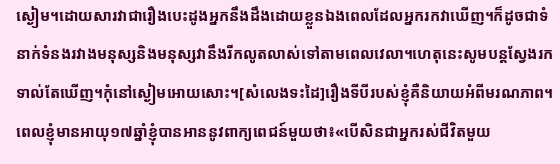ស្ងៀម។ដោយសារវាជារឿងបេះដូងអ្នកនឹងដឹងដោយខ្លួនឯងពេលដែលអ្នករកវាឃើញ។ក៏ដូចជាទំនាក់ទំនងរវាងមនុស្សនិងមនុស្សវានឹងរីកលូតលាស់ទៅតាមពេលវេលា។ហេតុនេះសូមបន្តស្វែងរកទាល់តែឃើញ។កុំនៅស្ងៀមអោយសោះ។[សំលេងទះដៃ]រឿងទីបីរបស់ខ្ញុំគឺនិយាយអំពីមរណភាព។ពេលខ្ញុំមានអាយុ១៧ឆ្នាំខ្ញុំបានអាននូវពាក្យពេជន៍មួយថា៖«បើសិនជាអ្នករស់ជីវិតមួយ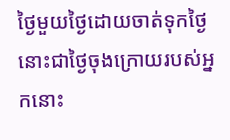ថ្ងៃមួយថ្ងៃដោយចាត់ទុកថ្ងៃនោះជាថ្ងៃចុងក្រោយរបស់អ្នកនោះ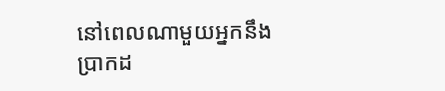នៅពេលណាមួយអ្នកនឹងប្រាកដ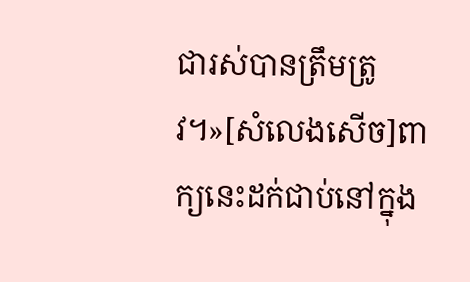ជារស់បានត្រឹមត្រូវ។»[សំលេងសើច]ពាក្យនេះដក់ជាប់នៅក្នុង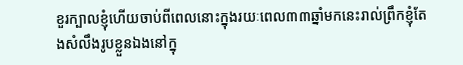ខួរក្បាលខ្ញុំហើយចាប់ពីពេលនោះក្នុងរយៈពេល៣៣ឆ្នាំមកនេះរាល់ព្រឹកខ្ញុំតែងសំលឹងរូបខ្លួនឯងនៅក្នុ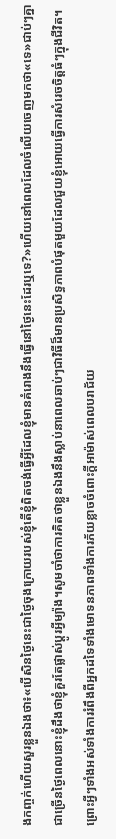ងកញ្ចក់ហើយសួរខ្លួនឯងថា៖«បើសិនថ្ងៃនេះជាថ្ងៃចុងក្រោយរបស់ខ្ញុំតើខ្ញុំពិតចង់ធ្វើអ្វីដែលខ្ញុំមានគំរោងនឹងធ្វើនៅថ្ងៃនេះដែរឬទេ?»ហើយនៅពេលដែលចំលើយចេញមកថា«ទេ»ជាប់ៗគ្នាជាច្រើនថ្ងៃពេលនោះខ្ញុំដឹងថាខ្ញុំគួរតែផ្លាស់ប្ដូរអ្វីម្យ៉ាង។សូមចាំថាការគិតថាខ្លួនឯងនឹងស្លាប់នាពេលឆាប់ៗជាវិធីដ៏មានប្រសិទ្ធភាពបំផុតមួយដែលជួយខ្ញុំអោយធ្វើការសំរេចចិត្តធំៗក្នុងជីវិត។ព្រោះអ្វីៗទាំងអស់ទាំងការរំពឹងពីអ្នកដទៃទាំងមោទនភាពទាំងការភ័យខ្លាចចំពោះក្ដីអាម៉ាស់ពេលបរាជ័យ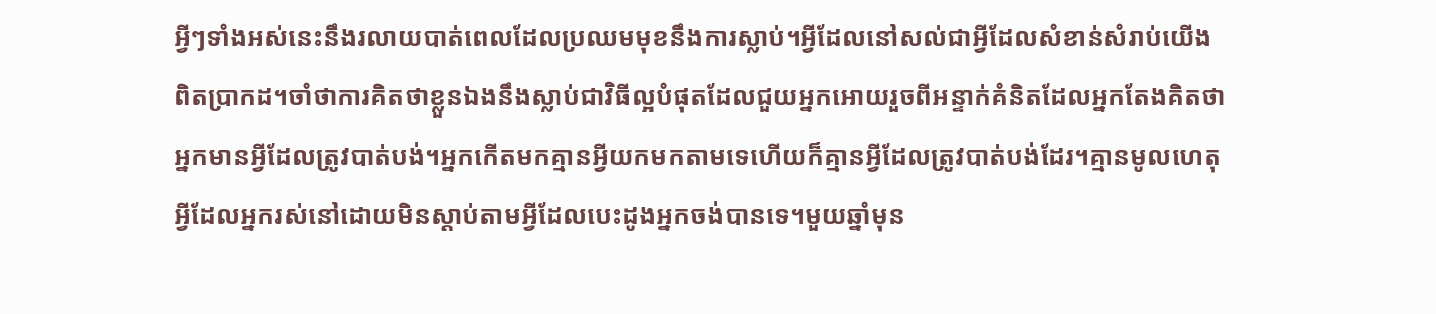អ្វីៗទាំងអស់នេះនឹងរលាយបាត់ពេលដែលប្រឈមមុខនឹងការស្លាប់។អ្វីដែលនៅសល់ជាអ្វីដែលសំខាន់សំរាប់យើងពិតប្រាកដ។ចាំថាការគិតថាខ្លួនឯងនឹងស្លាប់ជាវិធីល្អបំផុតដែលជួយអ្នកអោយរួចពីអន្ទាក់គំនិតដែលអ្នកតែងគិតថាអ្នកមានអ្វីដែលត្រូវបាត់បង់។អ្នកកើតមកគ្មានអ្វីយកមកតាមទេហើយក៏គ្មានអ្វីដែលត្រូវបាត់បង់ដែរ។គ្មានមូលហេតុអ្វីដែលអ្នករស់នៅដោយមិនស្ដាប់តាមអ្វីដែលបេះដូងអ្នកចង់បានទេ។មួយឆ្នាំមុន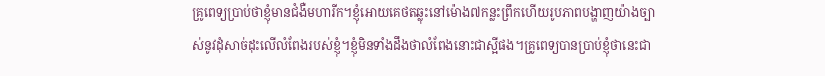គ្រូពេទ្យប្រាប់ថាខ្ញុំមានជំងឺមហារីក។ខ្ញុំអោយគេថតឆ្លុះនៅម៉ោង៧កន្លះព្រឹកហើយរូបភាពបង្ហាញយ៉ាងច្បាស់នូវដុំសាច់ដុះលើលំពែងរបស់ខ្ញុំ។ខ្ញុំមិនទាំងដឹងថាលំពែងនោះជាស្អីផង។គ្រូពេទ្យបានប្រាប់ខ្ញុំថានេះជា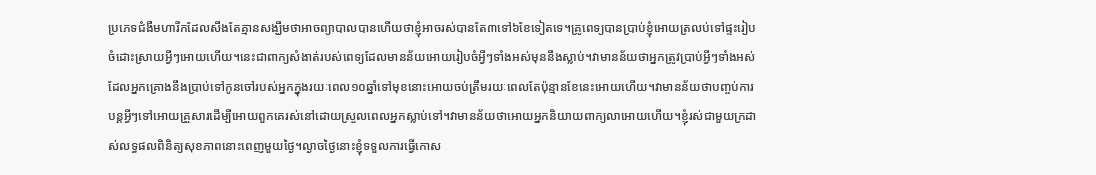ប្រភេទជំងឺមហារីកដែលសឹងតែគ្មានសង្ឃឹមថាអាចព្យាបាលបានហើយថាខ្ញុំអាចរស់បានតែ៣ទៅ៦ខែទៀតទេ។គ្រូពេទ្យបានប្រាប់ខ្ញុំអោយត្រលប់ទៅផ្ទះរៀបចំដោះស្រាយអ្វីៗអោយហើយ។នេះជាពាក្យសំងាត់របស់ពេទ្យដែលមានន័យអោយរៀបចំអ្វីៗទាំងអស់មុននឹងស្លាប់។វាមានន័យថាអ្នកត្រូវប្រាប់អ្វីៗទាំងអស់ដែលអ្នកគ្រោងនឹងប្រាប់ទៅកូនចៅរបស់អ្នកក្នុងរយៈពេល១០ឆ្នាំទៅមុខនោះអោយចប់ត្រឹមរយៈពេលតែប៉ុន្មានខែនេះអោយហើយ។វាមានន័យថាបញ្ចប់ការបន្តអ្វីៗទៅអោយគ្រួសារដើម្បីអោយពួកគេរស់នៅដោយស្រួលពេលអ្នកស្លាប់ទៅ។វាមានន័យថាអោយអ្នកនិយាយពាក្យលាអោយហើយ។ខ្ញុំរស់ជាមួយក្រដាស់លទ្ធផលពិនិត្យសុខភាពនោះពេញមួយថ្ងៃ។ល្ងាចថ្ងៃនោះខ្ញុំទទួលការធ្វើកោស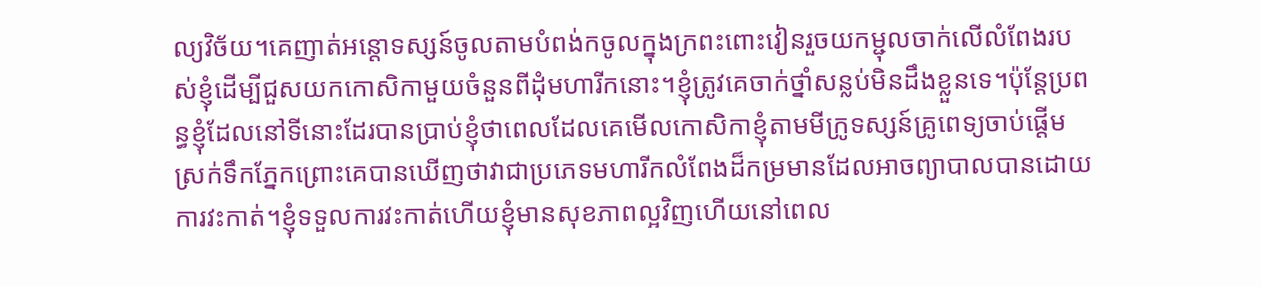ល្យវិច័យ។គេញាត់អន្តោទស្សន៍ចូលតាមបំពង់កចូលក្នុងក្រពះពោះវៀនរួចយកម្ជុលចាក់លើលំពែងរបស់ខ្ញុំដើម្បីជួសយកកោសិកាមួយចំនួនពីដុំមហារីកនោះ។ខ្ញុំត្រូវគេចាក់ថ្នាំសន្លប់មិនដឹងខ្លួនទេ។ប៉ុន្តែប្រពន្ធខ្ញុំដែលនៅទីនោះដែរបានប្រាប់ខ្ញុំថាពេលដែលគេមើលកោសិកាខ្ញុំតាមមីក្រូទស្សន៍គ្រូពេទ្យចាប់ផ្ដើមស្រក់ទឹកភ្នែកព្រោះគេបានឃើញថាវាជាប្រភេទមហារីកលំពែងដ៏កម្រមានដែលអាចព្យាបាលបានដោយការវះកាត់។ខ្ញុំទទួលការវះកាត់ហើយខ្ញុំមានសុខភាពល្អវិញហើយនៅពេល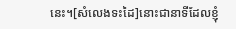នេះ។[សំលេងទះដៃ]នោះជានាទីដែលខ្ញុំ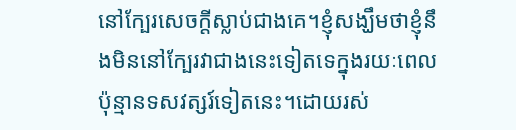នៅក្បែរសេចក្ដីស្លាប់ជាងគេ។ខ្ញុំសង្ឃឹមថាខ្ញុំនឹងមិននៅក្បែរវាជាងនេះទៀតទេក្នុងរយៈពេលប៉ុន្មានទសវត្សរ៍ទៀតនេះ។ដោយរស់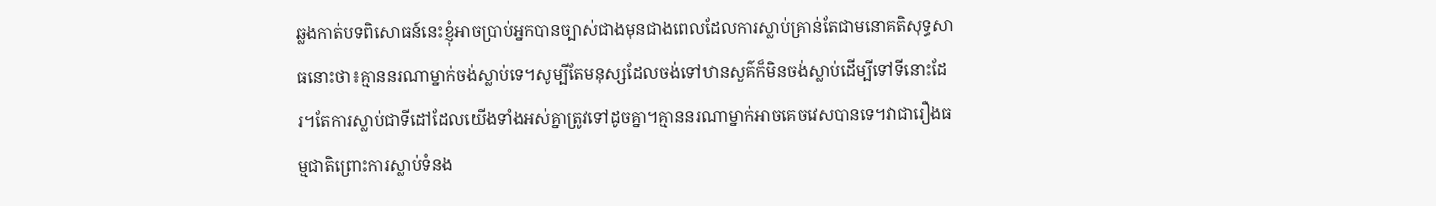ឆ្លងកាត់បទពិសោធន៍នេះខ្ញុំអាចប្រាប់អ្នកបានច្បាស់ជាងមុនជាងពេលដែលការស្លាប់គ្រាន់តែជាមនោគតិសុទ្ធសាធនោះថា៖គ្មាននរណាម្នាក់ចង់ស្លាប់ទេ។សូម្បីតែមនុស្សដែលចង់ទៅឋានសួគ៌ក៏មិនចង់ស្លាប់ដើម្បីទៅទីនោះដែរ។តែការស្លាប់ជាទីដៅដែលយើងទាំងអស់គ្នាត្រូវទៅដូចគ្នា។គ្មាននរណាម្នាក់អាចគេចវេសបានទេ។វាជារឿងធម្មជាតិព្រោះការស្លាប់ទំនង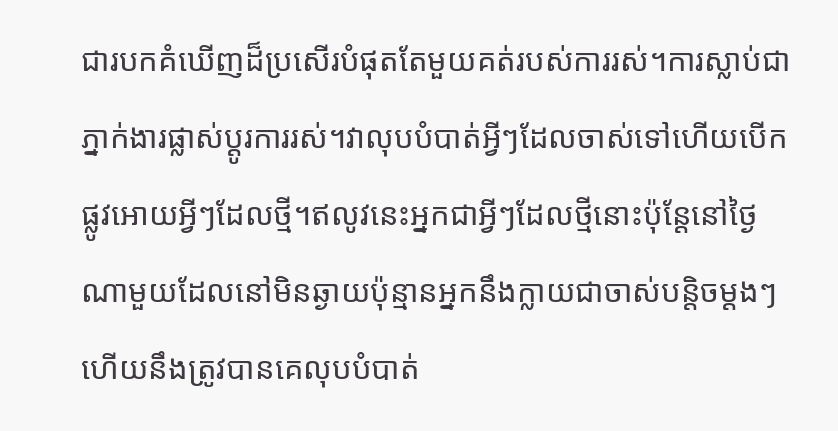ជារបកគំឃើញដ៏ប្រសើរបំផុតតែមួយគត់របស់ការរស់។ការស្លាប់ជាភ្នាក់ងារផ្លាស់ប្ដូរការរស់។វាលុបបំបាត់អ្វីៗដែលចាស់ទៅហើយបើកផ្លូវអោយអ្វីៗដែលថ្មី។ឥលូវនេះអ្នកជាអ្វីៗដែលថ្មីនោះប៉ុន្តែនៅថ្ងៃណាមួយដែលនៅមិនឆ្ងាយប៉ុន្មានអ្នកនឹងក្លាយជាចាស់បន្តិចម្ដងៗហើយនឹងត្រូវបានគេលុបបំបាត់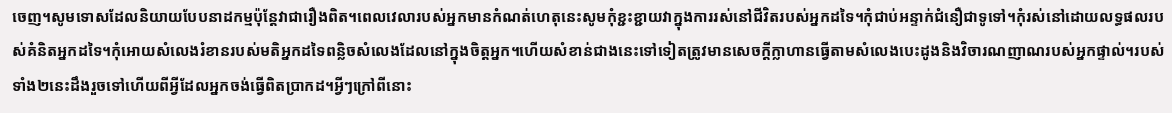ចេញ។សូមទោសដែលនិយាយបែបនាដកម្មប៉ុន្តែវាជារឿងពិត។ពេលវេលារបស់អ្នកមានកំណត់ហេតុនេះសូមកុំខ្ជះខ្ជាយវាក្នុងការរស់នៅជីវិតរបស់អ្នកដទៃ។កុំជាប់អន្ទាក់ជំនឿជាទូទៅ។កុំរស់នៅដោយលទ្ធផលរបស់គំនិតអ្នកដទៃ។កុំអោយសំលេងរំខានរបស់មតិអ្នកដទៃពន្លិចសំលេងដែលនៅក្នុងចិត្តអ្នក។ហើយសំខាន់ជាងនេះទៅទៀតត្រូវមានសេចក្ដីក្លាហានធ្វើតាមសំលេងបេះដូងនិងវិចារណញាណរបស់អ្នកផ្ទាល់។របស់ទាំង២នេះដឹងរួចទៅហើយពីអ្វីដែលអ្នកចង់ធ្វើពិតប្រាកដ។អ្វីៗក្រៅពីនោះ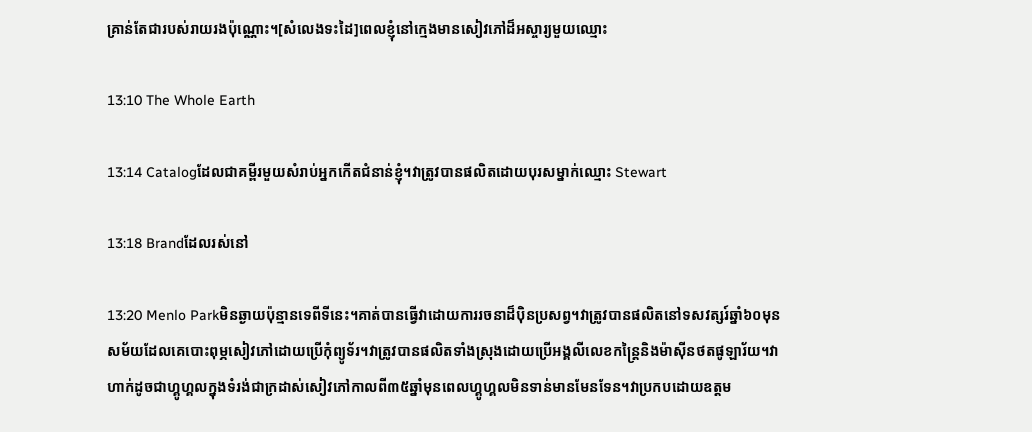គ្រាន់តែជារបស់រាយរងប៉ុណ្ណោះ។[សំលេងទះដៃ]ពេលខ្ញុំនៅក្មេងមានសៀវភៅដ៏អស្ចារ្យមួយឈ្មោះ

13:10 The Whole Earth

13:14 Catalogដែលជាគម្ពីរមួយសំរាប់អ្នកកើតជំនាន់ខ្ញុំ។វាត្រូវបានផលិតដោយបុរសម្នាក់ឈ្មោះ Stewart

13:18 Brandដែលរស់នៅ

13:20 Menlo Parkមិនឆ្ងាយប៉ុន្មានទេពីទីនេះ។គាត់បានធ្វើវាដោយការរចនាដ៏ប៉ិនប្រសព្វ។វាត្រូវបានផលិតនៅទសវត្សរ៍ឆ្នាំ៦០មុនសម័យដែលគេបោះពុម្ភសៀវភៅដោយប្រើកុំព្យូទ័រ។វាត្រូវបានផលិតទាំងស្រុងដោយប្រើអង្គលីលេខកន្ត្រៃនិងម៉ាស៊ីនថតផូឡារ័យ។វាហាក់ដូចជាហ្គូហ្គលក្នុងទំរង់ជាក្រដាស់សៀវភៅកាលពី៣៥ឆ្នាំមុនពេលហ្គូហ្គលមិនទាន់មានមែនទែន។វាប្រកបដោយឧត្តម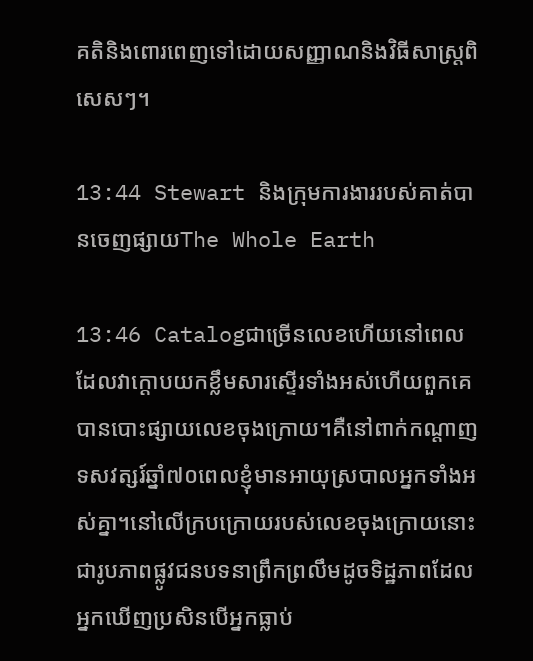គតិនិងពោរពេញទៅដោយសញ្ញាណនិងវិធីសាស្ត្រពិសេសៗ។

13:44 Stewart និងក្រុមការងាររបស់គាត់បានចេញផ្សាយThe Whole Earth

13:46 Catalogជាច្រើនលេខហើយនៅពេលដែលវាក្ដោបយកខ្លឹមសារស្ទើរទាំងអស់ហើយពួកគេបានបោះផ្សាយលេខចុងក្រោយ។គឺនៅពាក់កណ្ដាញទសវត្សរ៍ឆ្នាំ៧០ពេលខ្ញុំមានអាយុស្របាលអ្នកទាំងអស់គ្នា។នៅលើក្របក្រោយរបស់លេខចុងក្រោយនោះជារូបភាពផ្លូវជនបទនាព្រឹកព្រលឹមដូចទិដ្ឋភាពដែលអ្នកឃើញប្រសិនបើអ្នកធ្លាប់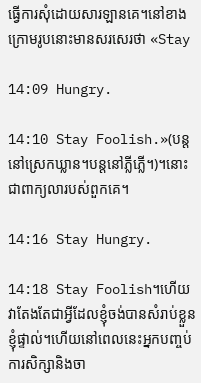ធ្វើការសុំដោយសារឡានគេ។នៅខាងក្រោមរូបនោះមានសរសេរថា «Stay

14:09 Hungry.

14:10 Stay Foolish.»(បន្តនៅស្រេកឃ្លាន។បន្តនៅភ្លីភ្លើ។)។នោះជាពាក្យលារបស់ពួកគេ។

14:16 Stay Hungry.

14:18 Stay Foolish។ហើយវាតែងតែជាអ្វីដែលខ្ញុំចង់បានសំរាប់ខ្លួនខ្ញុំផ្ទាល់។ហើយនៅពេលនេះអ្នកបញ្ចប់ការសិក្សានិងចា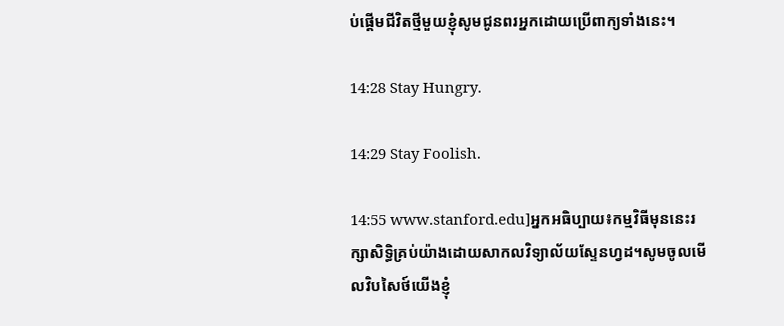ប់ផ្ដើមជីវិតថ្មីមួយខ្ញុំសូមជូនពរអ្នកដោយប្រើពាក្យទាំងនេះ។

14:28 Stay Hungry.

14:29 Stay Foolish.

14:55 www.stanford.edu]អ្នកអធិប្បាយ៖កម្មវិធីមុននេះរក្សាសិទ្ធិគ្រប់យ៉ាងដោយសាកលវិទ្យាល័យស្ទែនហ្វដ។សូមចូលមើលវិបសៃថ៍យើងខ្ញុំ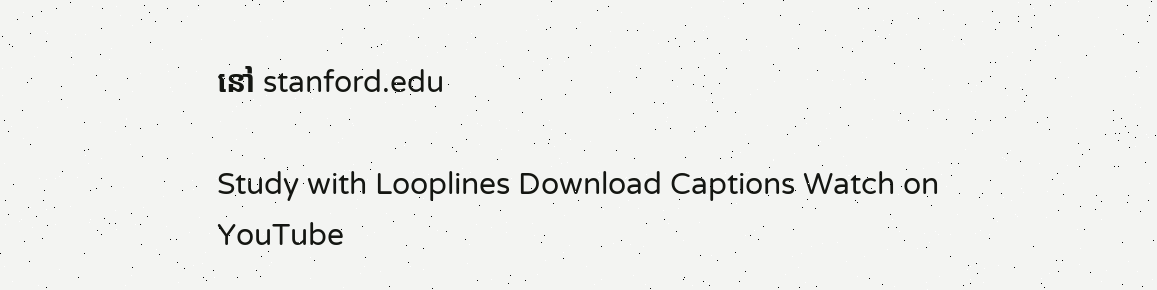នៅ stanford.edu

Study with Looplines Download Captions Watch on YouTube